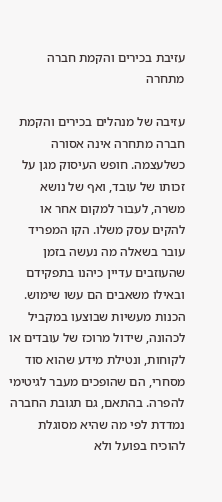עזיבת בכירים והקמת חברה מתחרה

עזיבה של מנהלים בכירים והקמת חברה מתחרה אינה אסורה כשלעצמה. חופש העיסוק מגן על זכותו של עובד, ואף של נושא משרה, לעבור למקום אחר או להקים עסק משלו. הקו המפריד עובר בשאלה מה נעשה בזמן שהעוזבים עדיין כיהנו בתפקידם ובאילו משאבים הם עשו שימוש. הכנות מעשיות שבוצעו במקביל לכהונה, שידול מרוכז של עובדים או לקוחות, ונטילת מידע שהוא סוד מסחרי, הם שהופכים מעבר לגיטימי להפרה. בהתאם, גם תגובת החברה נמדדת לפי מה שהיא מסוגלת להוכיח בפועל ולא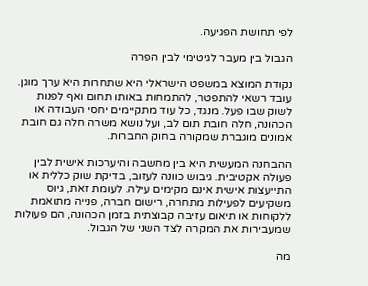לפי תחושת הפגיעה.

הגבול בין מעבר לגיטימי לבין הפרה

נקודת המוצא במשפט הישראלי היא שתחרות היא ערך מוגן. עובד רשאי להתפטר, להתמחות באותו תחום ואף לפנות לשוק שבו פעל. מנגד, כל עוד מתקיימים יחסי העבודה או הכהונה, חלה חובת תום לב, ועל נושא משרה חלה גם חובת אמונים מוגברת שמקורה בחוק החברות.

ההבחנה המעשית היא בין מחשבה והיערכות אישית לבין פעולה אקטיבית. גיבוש כוונה לעזוב, בדיקת שוק כללית או התייעצות אישית אינם מקימים עילה. לעומת זאת, גיוס משקיעים לפעילות מתחרה, רישום חברה, פנייה מתואמת ללקוחות או תיאום עזיבה קבוצתית בזמן הכהונה, הם פעולות שמעבירות את המקרה לצד השני של הגבול.

מה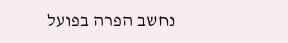נחשב הפרה בפועל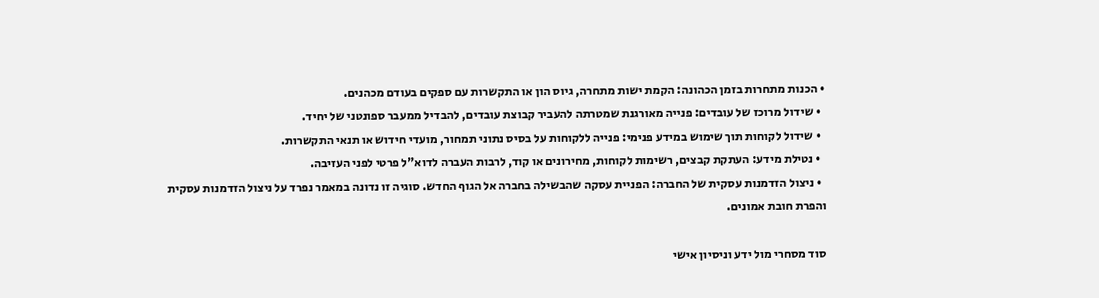• הכנות מתחרות בזמן הכהונה: הקמת ישות מתחרה, גיוס הון או התקשרות עם ספקים בעודם מכהנים.
  • שידול מרוכז של עובדים: פנייה מאורגנת שמטרתה להעביר קבוצת עובדים, להבדיל ממעבר ספונטני של יחיד.
  • שידול לקוחות תוך שימוש במידע פנימי: פנייה ללקוחות על בסיס נתוני תמחור, מועדי חידוש או תנאי התקשרות.
  • נטילת מידע: העתקת קבצים, רשימות לקוחות, מחירונים או קוד, לרבות העברה לדוא"ל פרטי לפני העזיבה.
  • ניצול הזדמנות עסקית של החברה: הפניית עסקה שהבשילה בחברה אל הגוף החדש. סוגיה זו נדונה במאמר נפרד על ניצול הזדמנות עסקית והפרת חובת אמונים.

סוד מסחרי מול ידע וניסיון אישי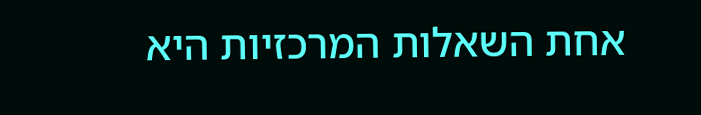אחת השאלות המרכזיות היא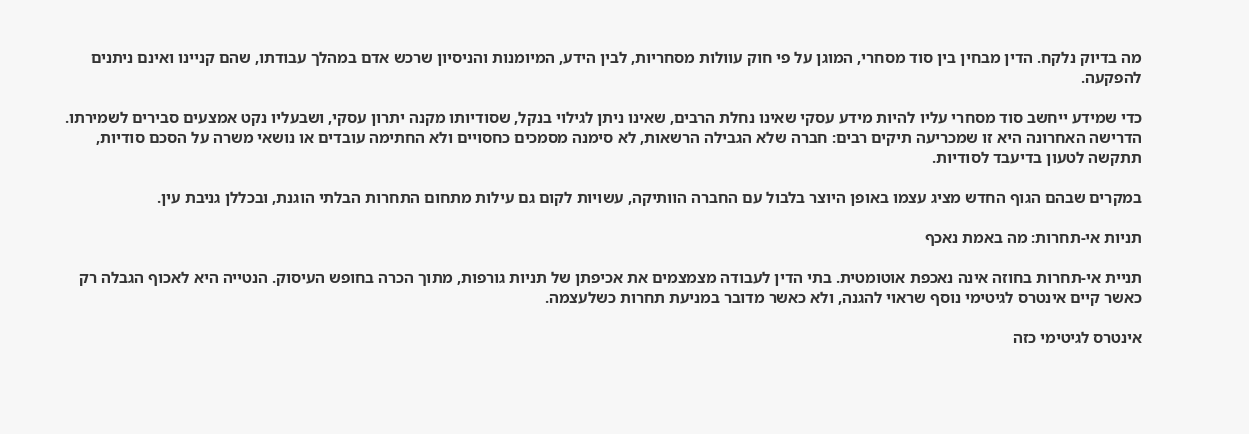מה בדיוק נלקח. הדין מבחין בין סוד מסחרי, המוגן על פי חוק עוולות מסחריות, לבין הידע, המיומנות והניסיון שרכש אדם במהלך עבודתו, שהם קניינו ואינם ניתנים להפקעה.

כדי שמידע ייחשב סוד מסחרי עליו להיות מידע עסקי שאינו נחלת הרבים, שאינו ניתן לגילוי בנקל, שסודיותו מקנה יתרון עסקי, ושבעליו נקט אמצעים סבירים לשמירתו. הדרישה האחרונה היא זו שמכריעה תיקים רבים: חברה שלא הגבילה הרשאות, לא סימנה מסמכים כחסויים ולא החתימה עובדים או נושאי משרה על הסכם סודיות, תתקשה לטעון בדיעבד לסודיות.

במקרים שבהם הגוף החדש מציג עצמו באופן היוצר בלבול עם החברה הוותיקה, עשויות לקום גם עילות מתחום התחרות הבלתי הוגנת, ובכללן גניבת עין.

תניות אי-תחרות: מה באמת נאכף

תניית אי-תחרות בחוזה אינה נאכפת אוטומטית. בתי הדין לעבודה מצמצמים את אכיפתן של תניות גורפות, מתוך הכרה בחופש העיסוק. הנטייה היא לאכוף הגבלה רק כאשר קיים אינטרס לגיטימי נוסף שראוי להגנה, ולא כאשר מדובר במניעת תחרות כשלעצמה.

אינטרס לגיטימי כזה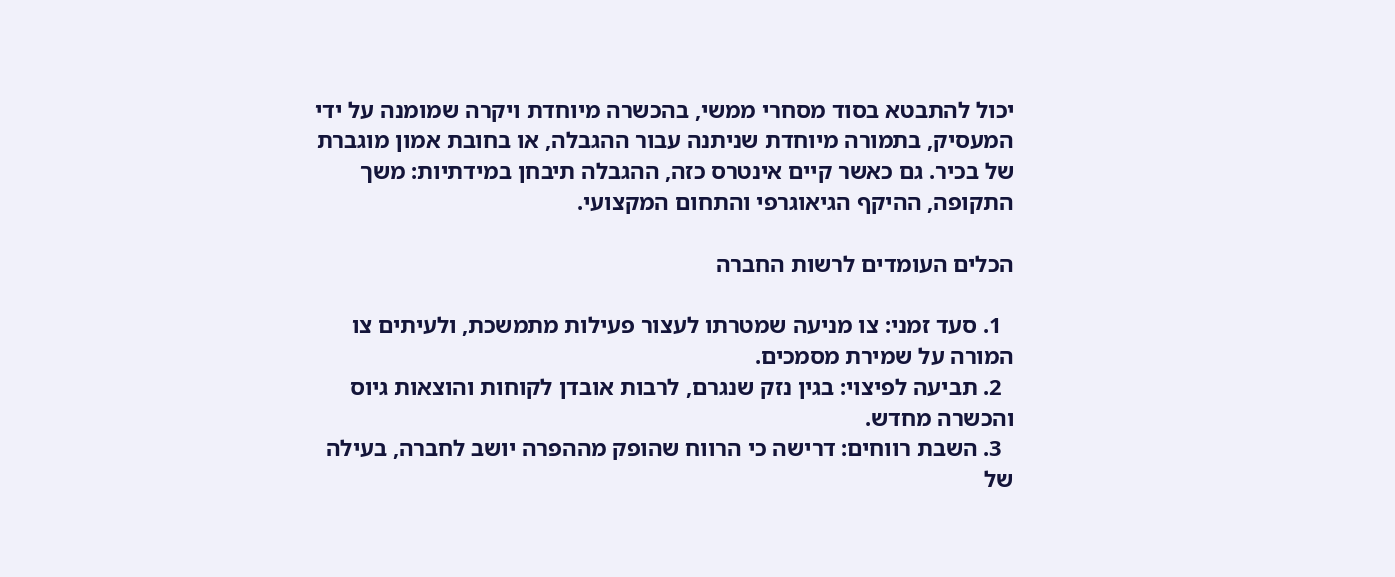יכול להתבטא בסוד מסחרי ממשי, בהכשרה מיוחדת ויקרה שמומנה על ידי המעסיק, בתמורה מיוחדת שניתנה עבור ההגבלה, או בחובת אמון מוגברת של בכיר. גם כאשר קיים אינטרס כזה, ההגבלה תיבחן במידתיות: משך התקופה, ההיקף הגיאוגרפי והתחום המקצועי.

הכלים העומדים לרשות החברה

  1. סעד זמני: צו מניעה שמטרתו לעצור פעילות מתמשכת, ולעיתים צו המורה על שמירת מסמכים.
  2. תביעה לפיצוי: בגין נזק שנגרם, לרבות אובדן לקוחות והוצאות גיוס והכשרה מחדש.
  3. השבת רווחים: דרישה כי הרווח שהופק מההפרה יושב לחברה, בעילה של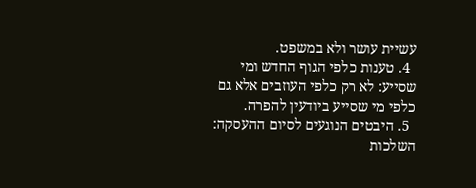עשיית עושר ולא במשפט.
  4. טענות כלפי הגוף החדש ומי שסייע: לא רק כלפי העוזבים אלא גם כלפי מי שסייע ביודעין להפרה.
  5. היבטים הנוגעים לסיום ההעסקה: השלכות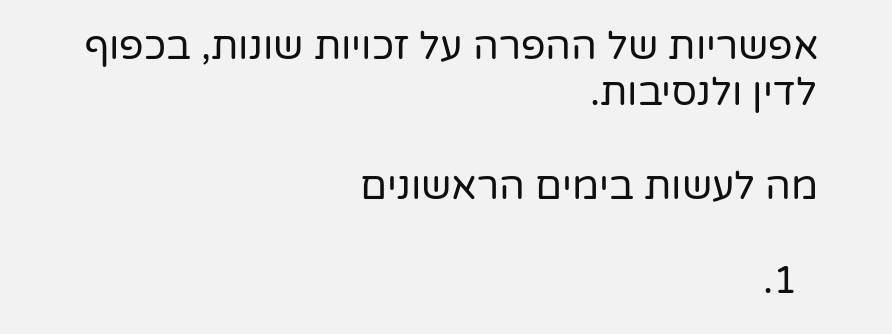אפשריות של ההפרה על זכויות שונות, בכפוף לדין ולנסיבות.

מה לעשות בימים הראשונים

  1.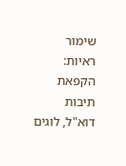שימור ראיות: הקפאת תיבות דוא"ל, לוגים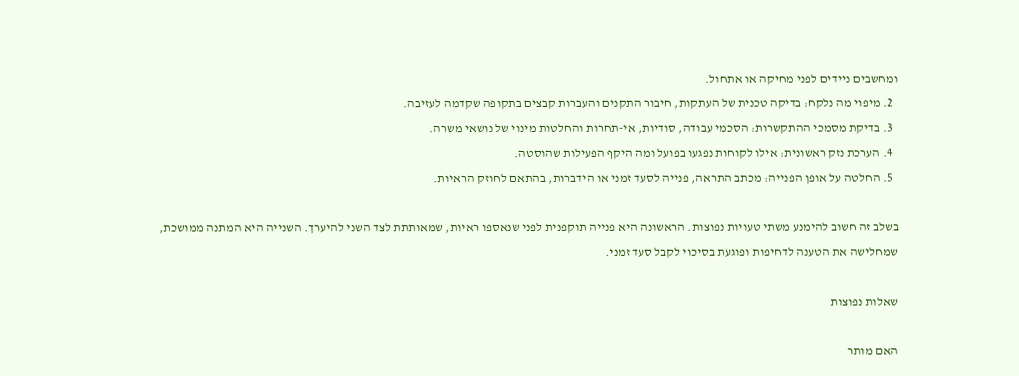ומחשבים ניידים לפני מחיקה או אתחול.
  2. מיפוי מה נלקח: בדיקה טכנית של העתקות, חיבור התקנים והעברות קבצים בתקופה שקדמה לעזיבה.
  3. בדיקת מסמכי ההתקשרות: הסכמי עבודה, סודיות, אי-תחרות והחלטות מינוי של נושאי משרה.
  4. הערכת נזק ראשונית: אילו לקוחות נפגעו בפועל ומה היקף הפעילות שהוסטה.
  5. החלטה על אופן הפנייה: מכתב התראה, פנייה לסעד זמני או הידברות, בהתאם לחוזק הראיות.

בשלב זה חשוב להימנע משתי טעויות נפוצות. הראשונה היא פנייה תוקפנית לפני שנאספו ראיות, שמאותתת לצד השני להיערך. השנייה היא המתנה ממושכת, שמחלישה את הטענה לדחיפות ופוגעת בסיכוי לקבל סעד זמני.

שאלות נפוצות

האם מותר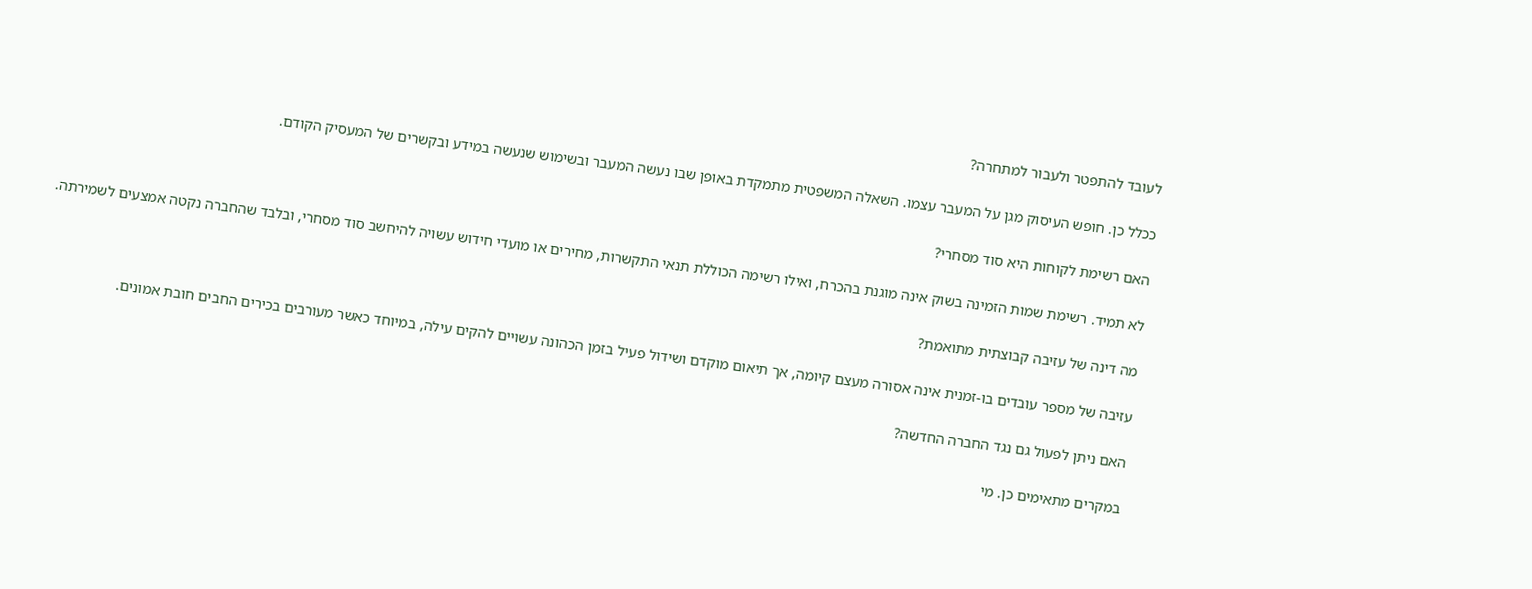לעובד להתפטר ולעבור למתחרה?

ככלל כן. חופש העיסוק מגן על המעבר עצמו. השאלה המשפטית מתמקדת באופן שבו נעשה המעבר ובשימוש שנעשה במידע ובקשרים של המעסיק הקודם.

האם רשימת לקוחות היא סוד מסחרי?

לא תמיד. רשימת שמות הזמינה בשוק אינה מוגנת בהכרח, ואילו רשימה הכוללת תנאי התקשרות, מחירים או מועדי חידוש עשויה להיחשב סוד מסחרי, ובלבד שהחברה נקטה אמצעים לשמירתה.

מה דינה של עזיבה קבוצתית מתואמת?

עזיבה של מספר עובדים בו-זמנית אינה אסורה מעצם קיומה, אך תיאום מוקדם ושידול פעיל בזמן הכהונה עשויים להקים עילה, במיוחד כאשר מעורבים בכירים החבים חובת אמונים.

האם ניתן לפעול גם נגד החברה החדשה?

במקרים מתאימים כן. מי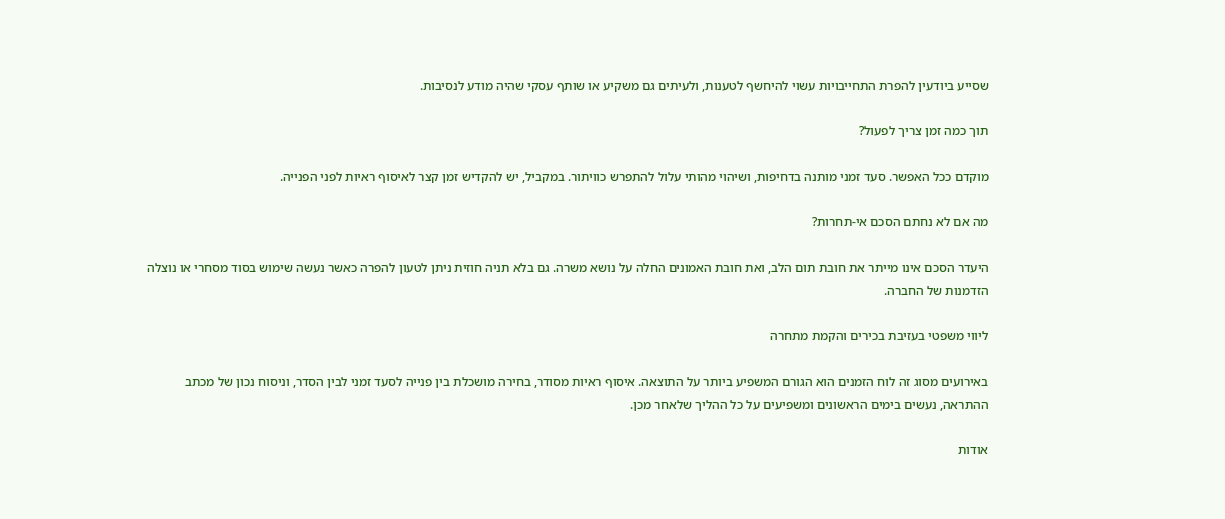שסייע ביודעין להפרת התחייבויות עשוי להיחשף לטענות, ולעיתים גם משקיע או שותף עסקי שהיה מודע לנסיבות.

תוך כמה זמן צריך לפעול?

מוקדם ככל האפשר. סעד זמני מותנה בדחיפות, ושיהוי מהותי עלול להתפרש כוויתור. במקביל, יש להקדיש זמן קצר לאיסוף ראיות לפני הפנייה.

מה אם לא נחתם הסכם אי-תחרות?

היעדר הסכם אינו מייתר את חובת תום הלב, ואת חובת האמונים החלה על נושא משרה. גם בלא תניה חוזית ניתן לטעון להפרה כאשר נעשה שימוש בסוד מסחרי או נוצלה הזדמנות של החברה.

ליווי משפטי בעזיבת בכירים והקמת מתחרה

באירועים מסוג זה לוח הזמנים הוא הגורם המשפיע ביותר על התוצאה. איסוף ראיות מסודר, בחירה מושכלת בין פנייה לסעד זמני לבין הסדר, וניסוח נכון של מכתב ההתראה, נעשים בימים הראשונים ומשפיעים על כל ההליך שלאחר מכן.

אודות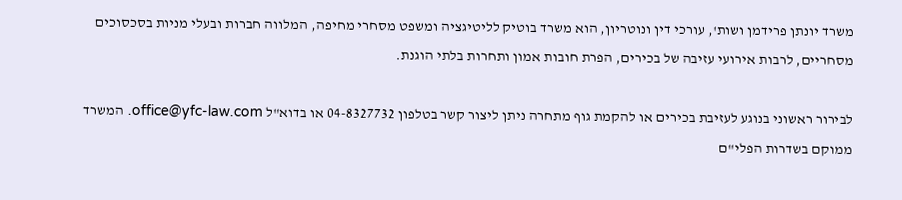משרד יונתן פרידמן ושות', עורכי דין ונוטריון, הוא משרד בוטיק לליטיגציה ומשפט מסחרי מחיפה, המלווה חברות ובעלי מניות בסכסוכים מסחריים, לרבות אירועי עזיבה של בכירים, הפרת חובות אמון ותחרות בלתי הוגנת.

לבירור ראשוני בנוגע לעזיבת בכירים או להקמת גוף מתחרה ניתן ליצור קשר בטלפון 04-8327732 או בדוא"ל office@yfc-law.com. המשרד ממוקם בשדרות הפלי"ם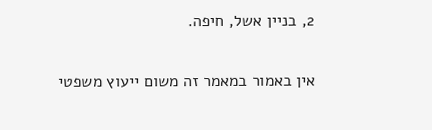2, בניין אשל, חיפה.

אין באמור במאמר זה משום ייעוץ משפטי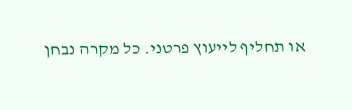או תחליף לייעוץ פרטני. כל מקרה נבחן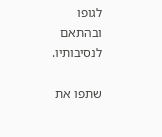לגופו ובהתאם לנסיבותיו.

שתפו את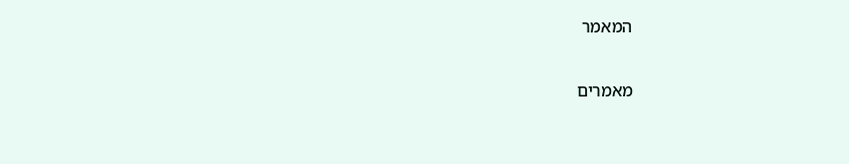המאמר

מאמרים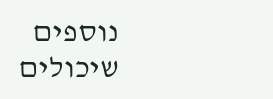נוספים שיכולים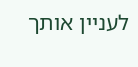לעניין אותך